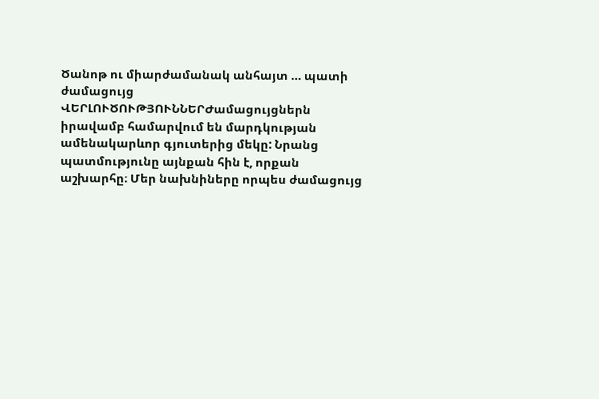Ծանոթ ու միարժամանակ անհայտ … պատի ժամացույց
ՎԵՐԼՈՒԾՈՒԹՅՈՒՆՆԵՐԺամացույցներն իրավամբ համարվում են մարդկության ամենակարևոր գյուտերից մեկը: Նրանց պատմությունը այնքան հին է, որքան աշխարհը։ Մեր նախնիները որպես ժամացույց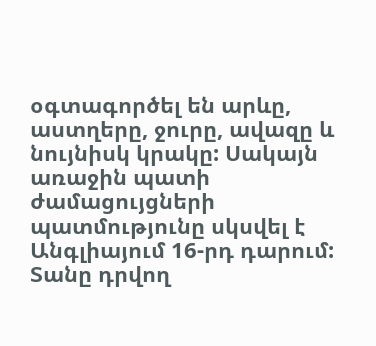օգտագործել են արևը, աստղերը, ջուրը, ավազը և նույնիսկ կրակը: Սակայն առաջին պատի ժամացույցների պատմությունը սկսվել է Անգլիայում 16-րդ դարում: Տանը դրվող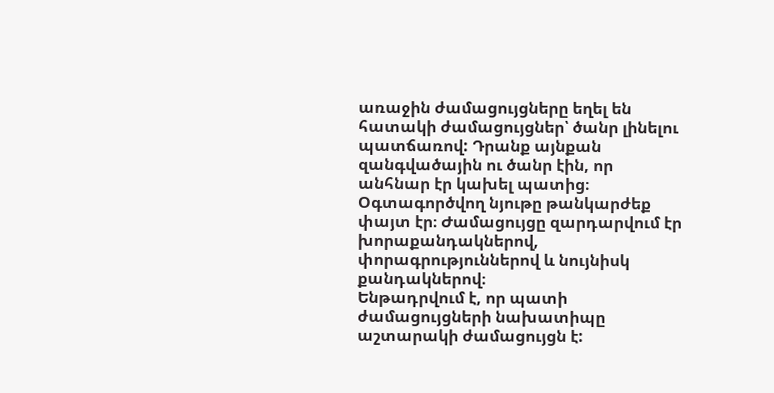առաջին ժամացույցները եղել են հատակի ժամացույցներ՝ ծանր լինելու պատճառով: Դրանք այնքան զանգվածային ու ծանր էին, որ անհնար էր կախել պատից։ Օգտագործվող նյութը թանկարժեք փայտ էր։ Ժամացույցը զարդարվում էր խորաքանդակներով, փորագրություններով և նույնիսկ քանդակներով։
Ենթադրվում է, որ պատի ժամացույցների նախատիպը աշտարակի ժամացույցն է: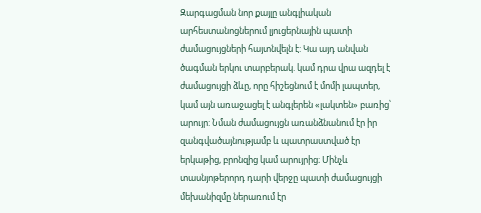Զարգացման նոր քայլը անգլիական արհեստանոցներում լյուցերնային պատի ժամացույցների հայտնվելն է: Կա այդ անվան ծագման երկու տարբերակ. կամ դրա վրա ազդել է ժամացույցի ձևը, որը հիշեցնում է մոմի լապտեր, կամ այն առաջացել է անգլերեն «լակտեն» բառից՝ արույր: Նման ժամացույցն առանձնանում էր իր զանգվածայնությամբ և պատրաստված էր երկաթից, բրոնզից կամ արույրից։ Մինչև տասնյոթերորդ դարի վերջը պատի ժամացույցի մեխանիզմը ներառում էր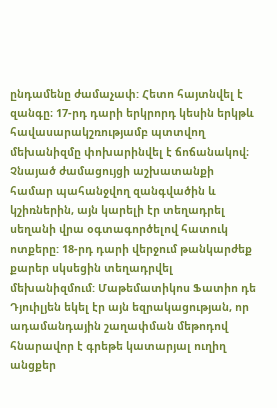ընդամենը ժամաչափ: Հետո հայտնվել է զանգը։ 17-րդ դարի երկրորդ կեսին երկթև հավասարակշռությամբ պտտվող մեխանիզմը փոխարինվել է ճոճանակով։ Չնայած ժամացույցի աշխատանքի համար պահանջվող զանգվածին և կշիռներին, այն կարելի էր տեղադրել սեղանի վրա օգտագործելով հատուկ ոտքերը: 18-րդ դարի վերջում թանկարժեք քարեր սկսեցին տեղադրվել մեխանիզմում: Մաթեմատիկոս Ֆատիո դե Դյուիլյեն եկել էր այն եզրակացության, որ ադամանդային շաղափման մեթոդով հնարավոր է գրեթե կատարյալ ուղիղ անցքեր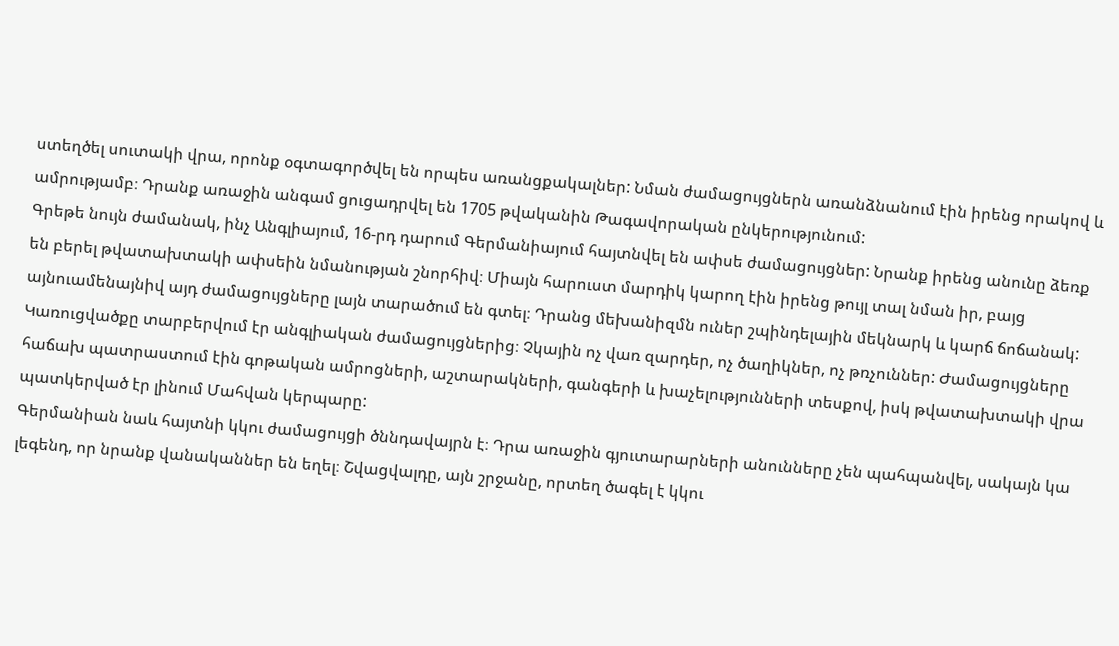ստեղծել սուտակի վրա, որոնք օգտագործվել են որպես առանցքակալներ: Նման ժամացույցներն առանձնանում էին իրենց որակով և ամրությամբ։ Դրանք առաջին անգամ ցուցադրվել են 1705 թվականին Թագավորական ընկերությունում:
Գրեթե նույն ժամանակ, ինչ Անգլիայում, 16-րդ դարում Գերմանիայում հայտնվել են ափսե ժամացույցներ: Նրանք իրենց անունը ձեռք են բերել թվատախտակի ափսեին նմանության շնորհիվ։ Միայն հարուստ մարդիկ կարող էին իրենց թույլ տալ նման իր, բայց այնուամենայնիվ այդ ժամացույցները լայն տարածում են գտել։ Դրանց մեխանիզմն ուներ շպինդելային մեկնարկ և կարճ ճոճանակ: Կառուցվածքը տարբերվում էր անգլիական ժամացույցներից։ Չկային ոչ վառ զարդեր, ոչ ծաղիկներ, ոչ թռչուններ: Ժամացույցները հաճախ պատրաստում էին գոթական ամրոցների, աշտարակների, գանգերի և խաչելությունների տեսքով, իսկ թվատախտակի վրա պատկերված էր լինում Մահվան կերպարը:
Գերմանիան նաև հայտնի կկու ժամացույցի ծննդավայրն է։ Դրա առաջին գյուտարարների անունները չեն պահպանվել, սակայն կա լեգենդ, որ նրանք վանականներ են եղել։ Շվացվալդը, այն շրջանը, որտեղ ծագել է կկու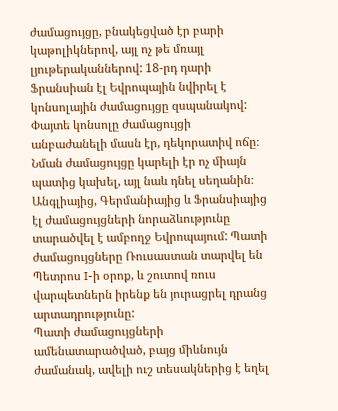ժամացույցը, բնակեցված էր բարի կաթոլիկներով, այլ ոչ թե մռայլ լյութերականներով: 18-րդ դարի Ֆրանսիան էլ Եվրոպային նվիրել է կոնսոլային ժամացույցը զսպանակով: Փայտե կոնսոլը ժամացույցի անբաժանելի մասն էր, դեկորատիվ ոճը։ Նման ժամացույցը կարելի էր ոչ միայն պատից կախել, այլ նաև դնել սեղանին։ Անգլիայից, Գերմանիայից և Ֆրանսիայից էլ ժամացույցների նորաձևությունը տարածվել է ամբողջ Եվրոպայում: Պատի ժամացույցները Ռուսաստան տարվել են Պետրոս I-ի օրոք, և շուտով ռուս վարպետներն իրենք են յուրացրել դրանց արտադրությունը:
Պատի ժամացույցների ամենատարածված, բայց միևնույն ժամանակ, ավելի ուշ տեսակներից է եղել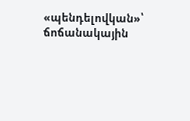«պենդելովկան»՝ ճոճանակային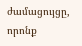ժամացույցը, որոնք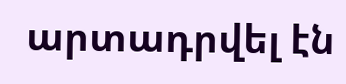արտադրվել էն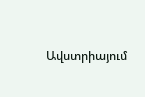Ավստրիայում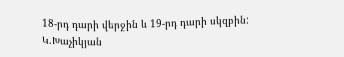18-րդ դարի վերջին և 19-րդ դարի սկզբին:
Կ.Խաչիկյան